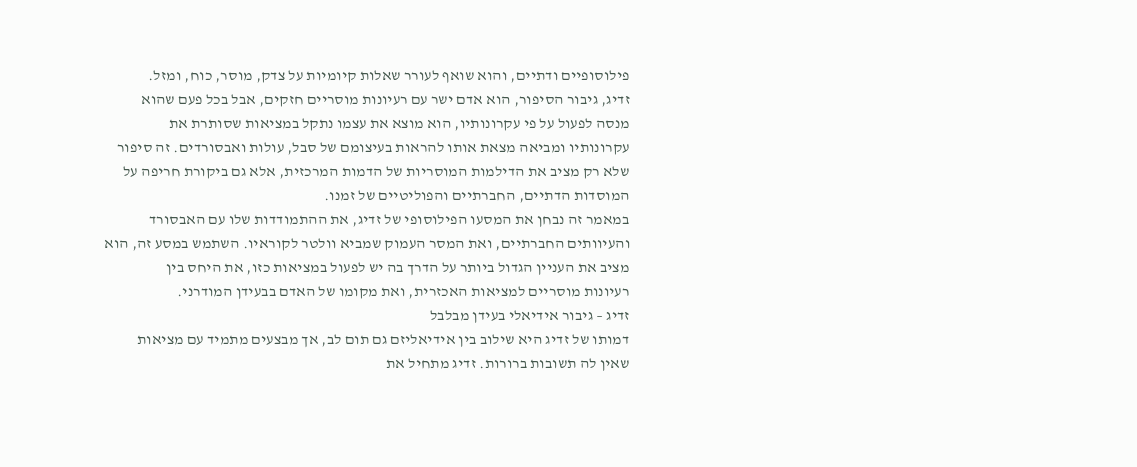פילוסופיים ודתיים, והוא שואף לעורר שאלות קיומיות על צדק, מוסר, כוח, ומזל.
זדיג, גיבור הסיפור, הוא אדם ישר עם רעיונות מוסריים חזקים, אבל בכל פעם שהוא
מנסה לפעול על פי עקרונותיו, הוא מוצא את עצמו נתקל במציאות שסותרת את
עקרונותיו ומביאה מצאת אותו להראות בעיצומם של סבל, עולות ואבסורדים. זה סיפור
שלא רק מציב את הדילמות המוסריות של הדמות המרכזית, אלא גם ביקורת חריפה על
המוסדות הדתיים, החברתיים והפוליטיים של זמנו.
במאמר זה נבחן את המסעו הפילוסופי של זדיג, את ההתמודדות שלו עם האבסורד
והעיוותים החברתיים, ואת המסר העמוק שמביא וולטר לקוראיו. השתמש במסע זה, הוא
מציב את העניין הגדול ביותר על הדרך בה יש לפעול במציאות כזו, את היחס בין
רעיונות מוסריים למציאות האכזרית, ואת מקומו של האדם בבעידן המודרני.
זדיג – גיבור אידיאלי בעידן מבלבל
דמותו של זדיג היא שילוב בין אידיאליזם גם תום לב, אך מבצעים מתמיד עם מציאות
שאין לה תשובות ברורות. זדיג מתחיל את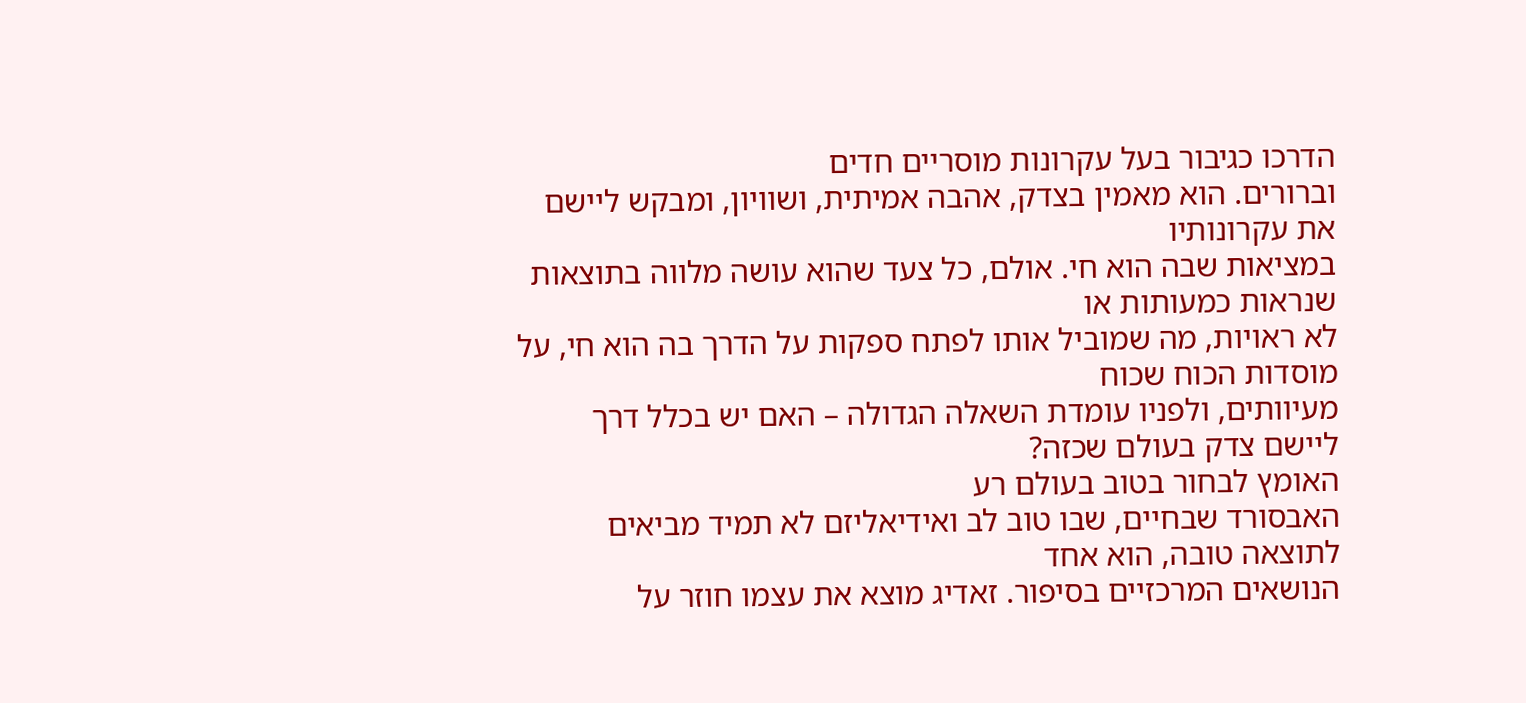הדרכו כגיבור בעל עקרונות מוסריים חדים
וברורים. הוא מאמין בצדק, אהבה אמיתית, ושוויון, ומבקש ליישם את עקרונותיו
במציאות שבה הוא חי. אולם, כל צעד שהוא עושה מלווה בתוצאות שנראות כמעותות או
לא ראויות, מה שמוביל אותו לפתח ספקות על הדרך בה הוא חי, על מוסדות הכוח שכוח
מעיוותים, ולפניו עומדת השאלה הגדולה – האם יש בכלל דרך ליישם צדק בעולם שכזה?
האומץ לבחור בטוב בעולם רע
האבסורד שבחיים, שבו טוב לב ואידיאליזם לא תמיד מביאים לתוצאה טובה, הוא אחד
הנושאים המרכזיים בסיפור. זאדיג מוצא את עצמו חוזר על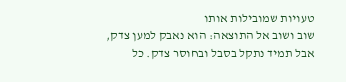טעויות שמובילות אותו
שוב ושוב אל התוצאה: הוא נאבק למען צדק, אבל תמיד נתקל בסבל ובחוסר צדק. כל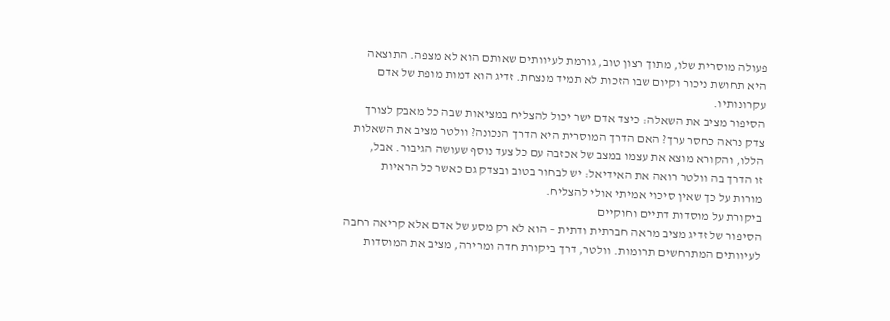פעולה מוסרית שלו, מתוך רצון טוב, גורמת לעיוותים שאותם הוא לא מצפה. התוצאה
היא תחושת ניכור וקיום שבו הזכות לא תמיד מנצחת. זדיג הוא דמות מופת של אדם
עקרונותיו.
הסיפור מציב את השאלה: כיצד אדם ישר יכול להצליח במציאות שבה כל מאבק לצורך
צדק נראה כחסר ערך? האם הדרך המוסרית היא הדרך הנכונה? וולטר מציב את השאלות
הללו, והקורא מוצא את עצמו במצב של אכזבה עם כל צעד נוסף שעושה הגיבור. אבל,
זו הדרך בה וולטר רואה את האידיאל: יש לבחור בטוב ובצדק גם כאשר כל הראיות
מורות על כך שאין סיכוי אמיתי אולי להצליח.
ביקורת על מוסדות דתיים וחוקיים
הסיפור של זדיג מציב מראה חברתית ודתית – הוא לא רק מסע של אדם אלא קריאה רחבה
לעיוותים המתרחשים תרומות. וולטר, דרך ביקורת חדה ומרירה, מציב את המוסדות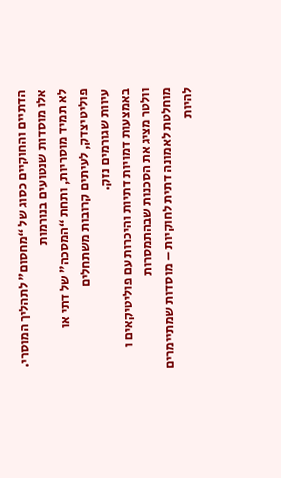הדתיים והחוקיים כסוג של “מחסום” לתהליך המוסרי. אלו מוסדות שנטועים בנורמות
לא תמיד מוסריות, ותחת “המסכה” של דתי או פוליטיצדק, לעיתים קרובות משתחלים
עיוות שגורמים נזק.
באמצעות דמויות דתיות והיכרות עם פוליטיקאים ו וולטר מציג את הסכנות שבהתמסרות
מוחלטת לאמונה דתית לחוקיות – מוסדות שמתיימרים להיות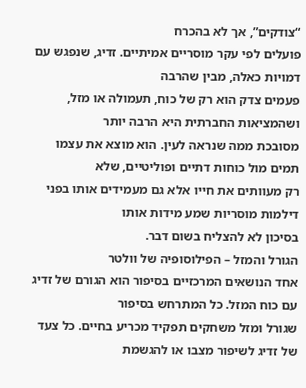“צודקים”, אך לא בהכרח
פועלים לפי עקר מוסריים אמיתיים. זדיג, שנפגש עם דמויות כאלה, מבין שהרבה
פעמים צדק הוא רק של כוח, תעמולה או מזל, ושהמציאות החברתית היא הרבה יותר
מסובכת ממה שנראה לעין. הוא מוצא את עצמו תמים מול כוחות דתיים ופוליטיים, שלא
רק מעוותים את חייו אלא גם מעמידים אותו בפני דילמות מוסריות שמע מידות אותו
בסיכון לא להצליח בשום דבר.
הגורל והמזל – הפילוסופיה של וולטר
אחד הנושאים המרכזיים בסיפור הוא הגורם של זדיג עם כוח המזל. כל המתרחש בסיפור
שגורל ומזל משחקים תפקיד מכריע בחיים. כל צעד של זדיג לשיפור מצבו או להגשמת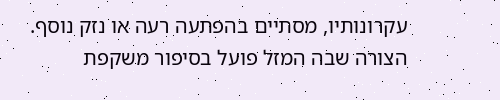עקרונותיו, מסתיים בהפתעה רעה או נזק נוסף. הצורה שבה המזל פועל בסיפור משקפת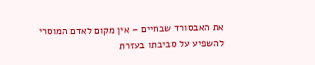את האבסורד שבחיים – אין מקום לאדם המוסרי להשפיע על סביבתו בעזרת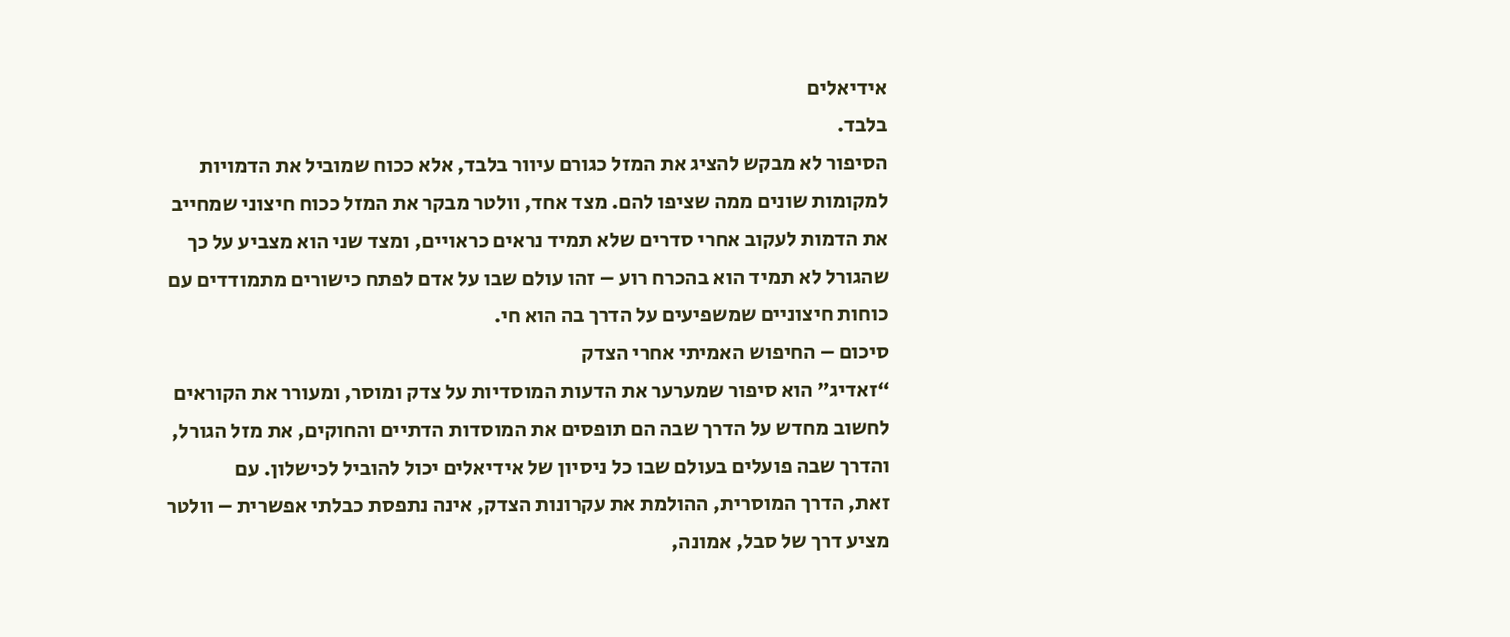אידיאלים
בלבד.
הסיפור לא מבקש להציג את המזל כגורם עיוור בלבד, אלא ככוח שמוביל את הדמויות
למקומות שונים ממה שציפו להם. מצד אחד, וולטר מבקר את המזל ככוח חיצוני שמחייב
את הדמות לעקוב אחרי סדרים שלא תמיד נראים כראויים, ומצד שני הוא מצביע על כך
שהגורל לא תמיד הוא בהכרח רוע – זהו עולם שבו על אדם לפתח כישורים מתמודדים עם
כוחות חיצוניים שמשפיעים על הדרך בה הוא חי.
סיכום – החיפוש האמיתי אחרי הצדק
“זאדיג” הוא סיפור שמערער את הדעות המוסדיות על צדק ומוסר, ומעורר את הקוראים
לחשוב מחדש על הדרך שבה הם תופסים את המוסדות הדתיים והחוקים, את מזל הגורל,
והדרך שבה פועלים בעולם שבו כל ניסיון של אידיאלים יכול להוביל לכישלון. עם
זאת, הדרך המוסרית, ההולמת את עקרונות הצדק, אינה נתפסת כבלתי אפשרית – וולטר
מציע דרך של סבל, אמונה,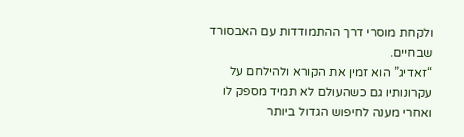ולקחת מוסרי דרך ההתמודדות עם האבסורד שבחיים.
“זאדיג” הוא זמין את הקורא ולהילחם על עקרונותיו גם כשהעולם לא תמיד מספק לו
ואחרי מענה לחיפוש הגדול ביותר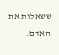ששאלות את האדם.